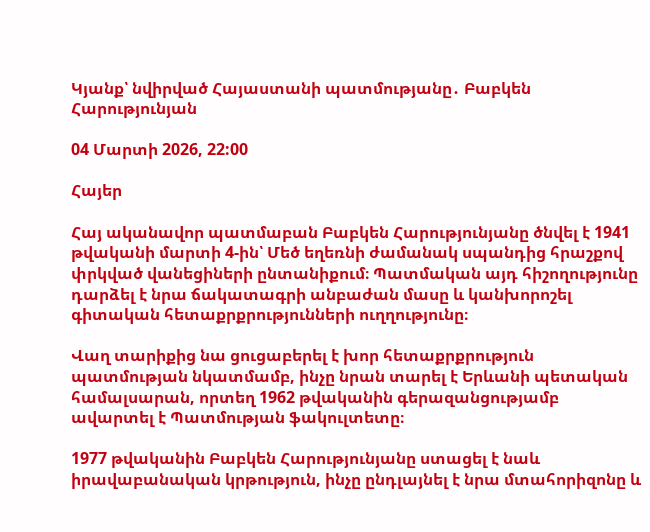Կյանք՝ նվիրված Հայաստանի պատմությանը․ Բաբկեն Հարությունյան

04 Մարտի 2026, 22:00

Հայեր

Հայ ականավոր պատմաբան Բաբկեն Հարությունյանը ծնվել է 1941 թվականի մարտի 4-ին՝ Մեծ եղեռնի ժամանակ սպանդից հրաշքով փրկված վանեցիների ընտանիքում։ Պատմական այդ հիշողությունը դարձել է նրա ճակատագրի անբաժան մասը և կանխորոշել գիտական հետաքրքրությունների ուղղությունը։

Վաղ տարիքից նա ցուցաբերել է խոր հետաքրքրություն պատմության նկատմամբ, ինչը նրան տարել է Երևանի պետական համալսարան, որտեղ 1962 թվականին գերազանցությամբ ավարտել է Պատմության ֆակուլտետը։

1977 թվականին Բաբկեն Հարությունյանը ստացել է նաև իրավաբանական կրթություն, ինչը ընդլայնել է նրա մտահորիզոնը և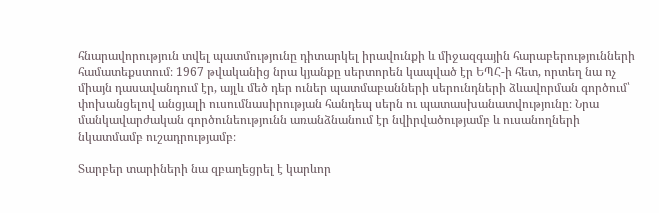հնարավորություն տվել պատմությունը դիտարկել իրավունքի և միջազգային հարաբերությունների համատեքստում։ 1967 թվականից նրա կյանքը սերտորեն կապված էր ԵՊՀ-ի հետ, որտեղ նա ոչ միայն դասավանդում էր, այլև մեծ դեր ուներ պատմաբանների սերունդների ձևավորման գործում՝ փոխանցելով անցյալի ուսումնասիրության հանդեպ սերն ու պատասխանատվությունը։ Նրա մանկավարժական գործունեությունն առանձնանում էր նվիրվածությամբ և ուսանողների նկատմամբ ուշադրությամբ։

Տարբեր տարիների նա զբաղեցրել է կարևոր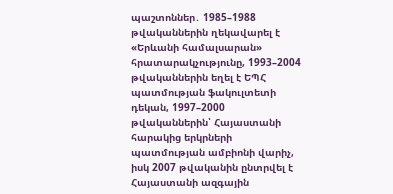պաշտոններ․ 1985–1988 թվականներին ղեկավարել է «Երևանի համալսարան» հրատարակչությունը, 1993–2004 թվականներին եղել է ԵՊՀ պատմության ֆակուլտետի դեկան, 1997–2000 թվականներին՝ Հայաստանի հարակից երկրների պատմության ամբիոնի վարիչ, իսկ 2007 թվականին ընտրվել է Հայաստանի ազգային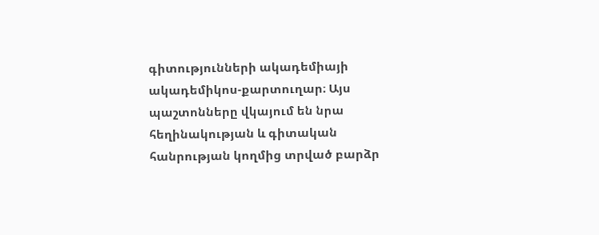գիտությունների ակադեմիայի ակադեմիկոս-քարտուղար։ Այս պաշտոնները վկայում են նրա հեղինակության և գիտական հանրության կողմից տրված բարձր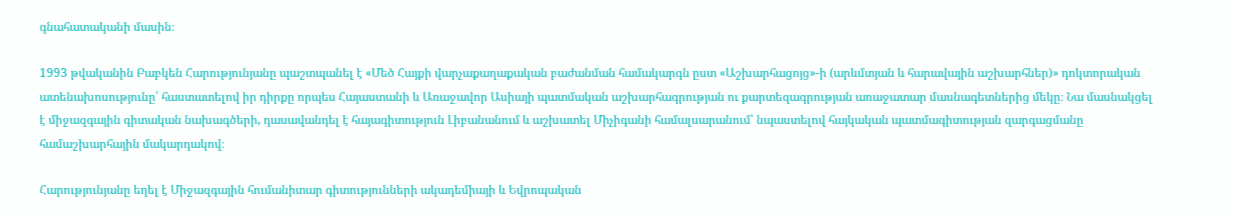գնահատականի մասին։

1993 թվականին Բաբկեն Հարությունյանը պաշտպանել է «Մեծ Հայքի վարչաքաղաքական բաժանման համակարգն ըստ «Աշխարհացոյց»-ի (արևմտյան և հարավային աշխարհներ)» դոկտորական ատենախոսությունը՝ հաստատելով իր դիրքը որպես Հայաստանի և Առաջավոր Ասիայի պատմական աշխարհագրության ու քարտեզագրության առաջատար մասնագետներից մեկը։ Նա մասնակցել է միջազգային գիտական նախագծերի, դասավանդել է հայագիտություն Լիբանանում և աշխատել Միչիգանի համալսարանում՝ նպաստելով հայկական պատմագիտության զարգացմանը համաշխարհային մակարդակով։

Հարությունյանը եղել է Միջազգային հումանիտար գիտությունների ակադեմիայի և Եվրոպական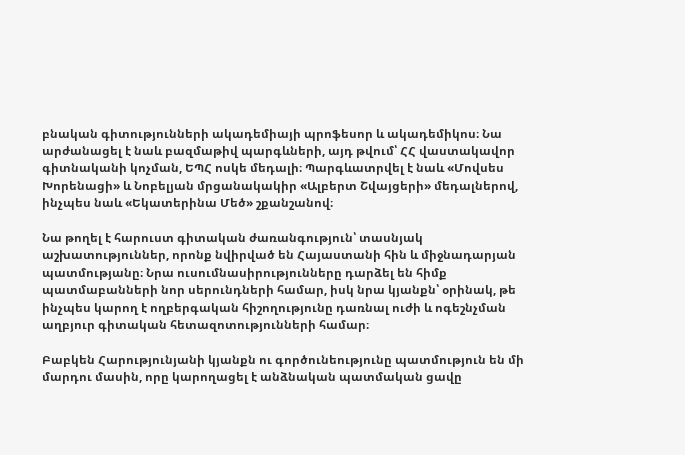բնական գիտությունների ակադեմիայի պրոֆեսոր և ակադեմիկոս։ Նա արժանացել է նաև բազմաթիվ պարգևների, այդ թվում՝ ՀՀ վաստակավոր գիտնականի կոչման, ԵՊՀ ոսկե մեդալի։ Պարգևատրվել է նաև «Մովսես Խորենացի» և Նոբելյան մրցանակակիր «Ալբերտ Շվայցերի» մեդալներով, ինչպես նաև «Եկատերինա Մեծ» շքանշանով։

Նա թողել է հարուստ գիտական ժառանգություն՝ տասնյակ աշխատություններ, որոնք նվիրված են Հայաստանի հին և միջնադարյան պատմությանը։ Նրա ուսումնասիրությունները դարձել են հիմք պատմաբանների նոր սերունդների համար, իսկ նրա կյանքն՝ օրինակ, թե ինչպես կարող է ողբերգական հիշողությունը դառնալ ուժի և ոգեշնչման աղբյուր գիտական հետազոտությունների համար։

Բաբկեն Հարությունյանի կյանքն ու գործունեությունը պատմություն են մի մարդու մասին, որը կարողացել է անձնական պատմական ցավը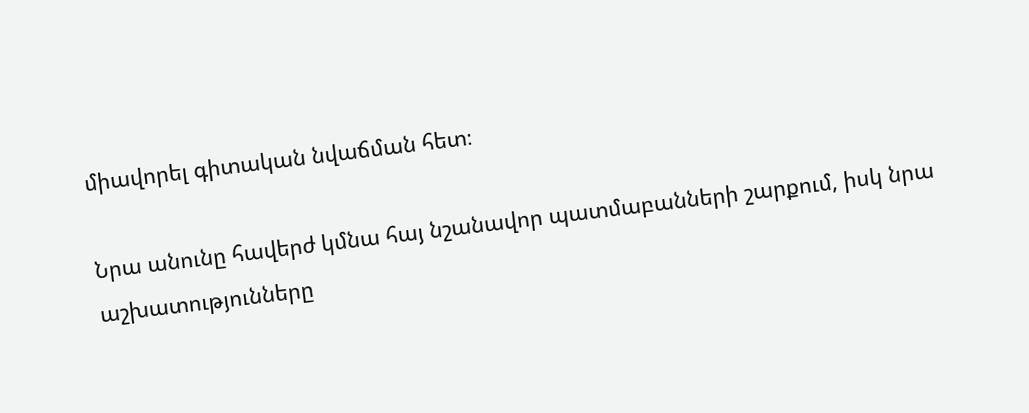միավորել գիտական նվաճման հետ։

Նրա անունը հավերժ կմնա հայ նշանավոր պատմաբանների շարքում, իսկ նրա աշխատությունները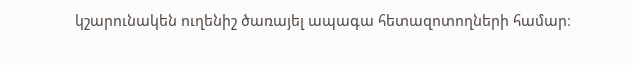կշարունակեն ուղենիշ ծառայել ապագա հետազոտողների համար։